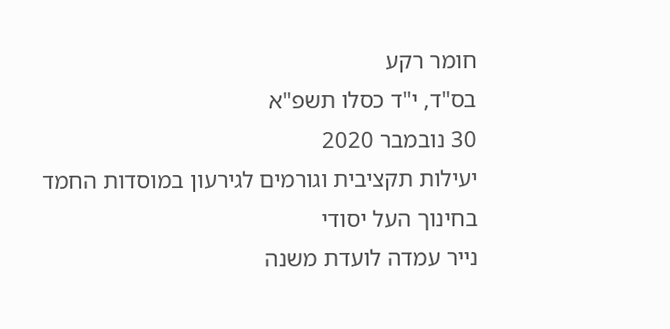חומר רקע
בס"ד, י"ד כסלו תשפ"א
30 נובמבר 2020
יעילות תקציבית וגורמים לגירעון במוסדות החמד בחינוך העל יסודי
נייר עמדה לועדת משנה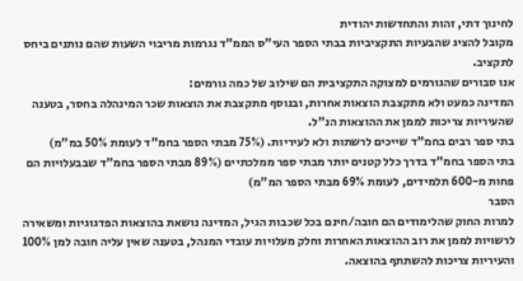לחינוך דתי, זהות והתחדשות יהודית
מקובל להציג שהבעיות התקציביות בבתי הספר העי"ס הממ"ד נגרמות מריבוי השעות שהם נותנים ביחס לתקציב.
אנו סבורים שהגורמים למצוקה התקציבית הם שילוב של כמה גורמים:
המדינה כמעט ולא מתקצבת הוצאות אחרות, ובנוסף מתקצבת את הוצאות שכר המינהלה בחסר, בטענה שהעיריות צריכות לממן את ההוצאות הנ"ל.
בתי ספר רבים בחמ"ד שייכים לרשתות ולא לעיריות. (75% מבתי הספר בחמ"ד לעומת 50% במ"מ)
בתי הספר בחמ"ד בדרך כלל קטנים יותר מבתי ספר ממלכתיים (89% מבתי הספר בחמ"ד שבבעלויות הם פחות מ-600 תלמידים, לעומת 69% מבתי הספר המ"מ)
הסבר
למרות החוק שהלימודים הם חובה/חינם בכל שכבות הגיל, המדינה נושאת בהוצאות הפדגוגיות ומשאירה לרשויות לממן את רוב ההוצאות האחרות וחלק מעלויות עובדי המנהל, בטענה שאין עליה חובה למן 100% והעיריות צריכות להשתתף בהוצאה.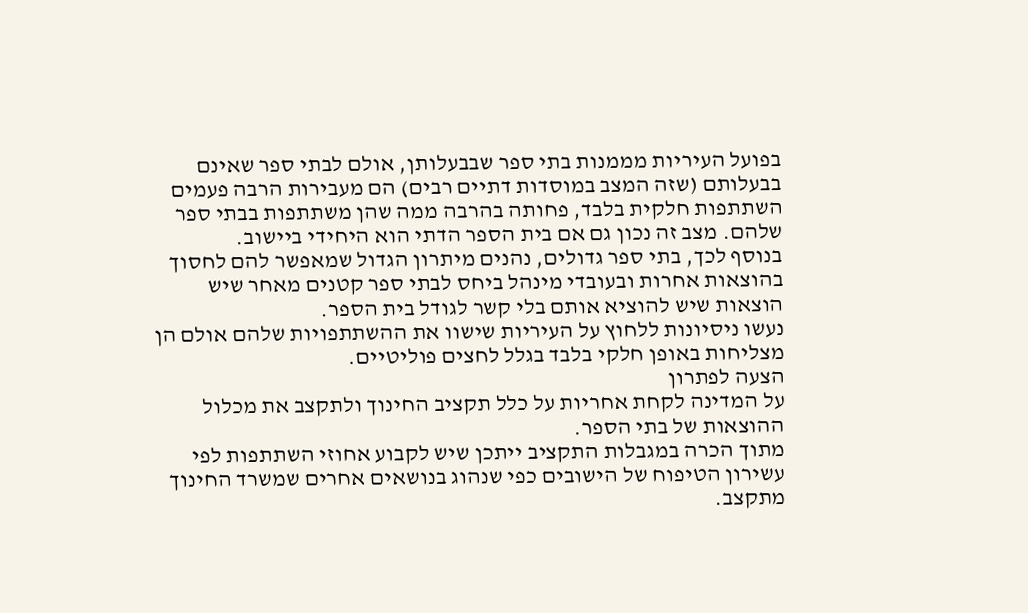בפועל העיריות מממנות בתי ספר שבבעלותן, אולם לבתי ספר שאינם בבעלותם (שזה המצב במוסדות דתיים רבים) הם מעבירות הרבה פעמים השתתפות חלקית בלבד, פחותה בהרבה ממה שהן משתתפות בבתי ספר שלהם. מצב זה נכון גם אם בית הספר הדתי הוא היחידי ביישוב.
בנוסף לכך, בתי ספר גדולים, נהנים מיתרון הגדול שמאפשר להם לחסוך בהוצאות אחרות ובעובדי מינהל ביחס לבתי ספר קטנים מאחר שיש הוצאות שיש להוציא אותם בלי קשר לגודל בית הספר.
נעשו ניסיונות ללחוץ על העיריות שישוו את ההשתתפויות שלהם אולם הן מצליחות באופן חלקי בלבד בגלל לחצים פוליטיים.
הצעה לפתרון
על המדינה לקחת אחריות על כלל תקציב החינוך ולתקצב את מכלול ההוצאות של בתי הספר.
מתוך הכרה במגבלות התקציב ייתכן שיש לקבוע אחוזי השתתפות לפי עשירון הטיפוח של הישובים כפי שנהוג בנושאים אחרים שמשרד החינוך מתקצב.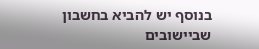בנוסף יש להביא בחשבון שביישובים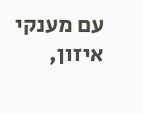עם מענקי איזון,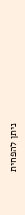ניתן להפחית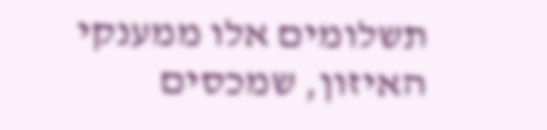תשלומים אלו ממענקי האיזון, שמכסים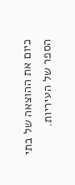כיום את ההוצאה של בתי הספר של העיריות.